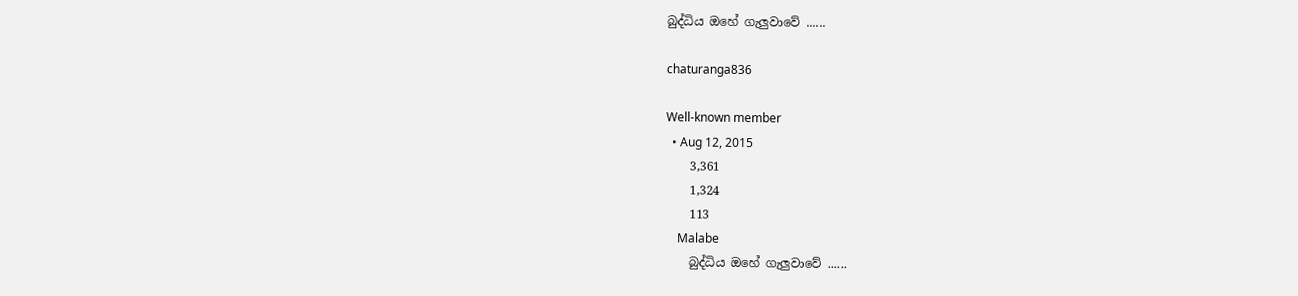බුද්ධිය ඔහේ ගැලුවාවේ ......

chaturanga836

Well-known member
  • Aug 12, 2015
    3,361
    1,324
    113
    Malabe
    බුද්ධිය ඔහේ ගැලුවාවේ ......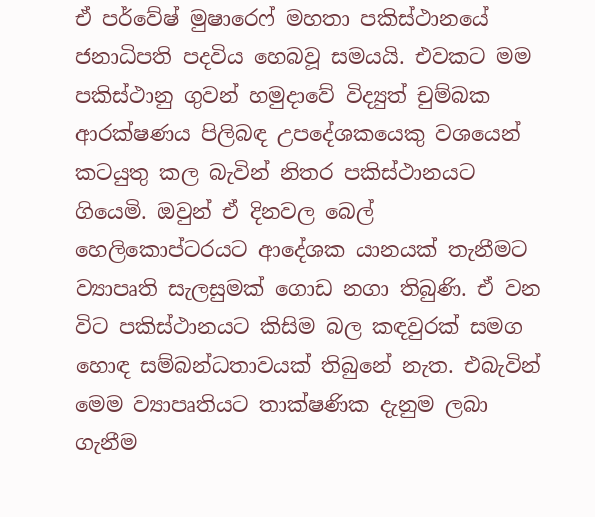ඒ පර්වේෂ් මුෂාරෙෆ් මහතා පකිස්ථානයේ ජනාධිපති පදවිය හෙබවූ සමයයි. එවකට මම පකිස්ථානු ගුවන් හමුදාවේ විද්‍යුත් චුම්බක ආරක්ෂණය පිලිබඳ උපදේශකයෙකු වශයෙන් කටයුතු කල බැවින් නිතර පකිස්ථානයට ගියෙමි. ඔවුන් ඒ දිනවල බෙල් හෙලිකොප්ටරයට ආදේශක යානයක් තැනීමට ව්‍යාපෘති සැලසුමක් ගොඩ නගා තිබුණි. ඒ වන විට පකිස්ථානයට කිසිම බල කඳවුරක් සමග හොඳ සම්බන්ධතාවයක් තිබුනේ නැත. එබැවින් මෙම ව්‍යාපෘතියට තාක්ෂණික දැනුම ලබා ගැනීම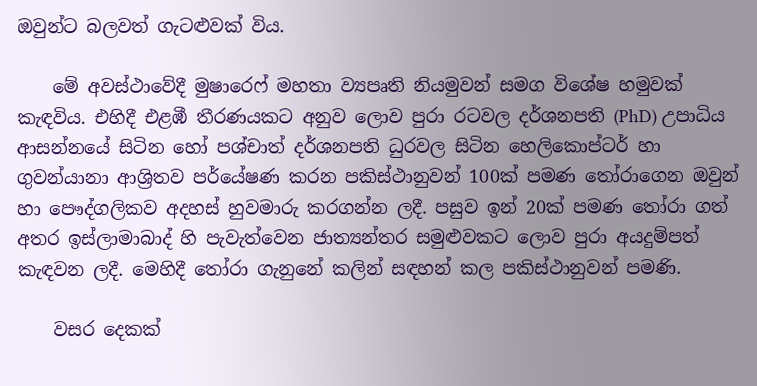ඔවුන්ට බලවත් ගැටළුවක් විය.

    මේ අවස්ථාවේදී මුෂාරෙෆ් මහතා ව්‍යපෘති නියමුවන් සමග විශේෂ හමුවක් කැඳවිය. එහිදී එළඹී තීරණයකට අනුව ලොව පුරා රටවල දර්ශනපති (PhD) උපාධිය ආසන්නයේ සිටින හෝ පශ්චාත් දර්ශනපති ධුරවල සිටින හෙලිකොප්ටර් හා ගුවන්යානා ආශ්‍රිතව පර්යේෂණ කරන පකිස්ථානුවන් 100ක් පමණ තෝරාගෙන ඔවුන් හා පෞද්ගලිකව අදහස් හුවමාරු කරගන්න ලදී. පසුව ඉන් 20ක් පමණ තෝරා ගත් අතර ඉස්ලාමාබාද් හි පැවැත්වෙන ජාත්‍යන්තර සමුළුවකට ලොව පුරා අයදුම්පත් කැඳවන ලදී. මෙහිදී තෝරා ගැනුනේ කලින් සඳහන් කල පකිස්ථානුවන් පමණි.

    වසර දෙකක්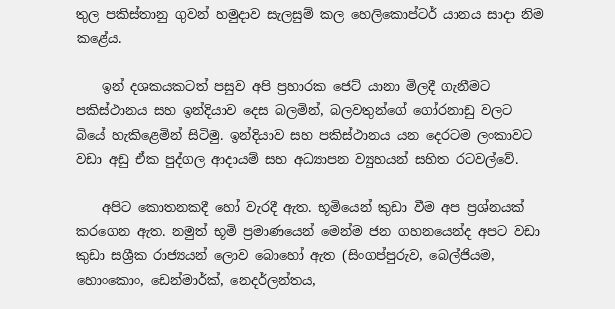තුල පකිස්තානු ගුවන් හමුදාව සැලසුම් කල හෙලිකොප්ටර් යානය සාදා නිම කළේය.

    ඉන් දශකයකටත් පසුව අපි ප්‍රහාරක ජෙට් යානා මිලදී ගැනීමට පකිස්ථානය සහ ඉන්දියාව දෙස බලමින්, බලවතුන්ගේ ගෝරනාඩු වලට බියේ හැකිළෙමින් සිටිමු. ඉන්දියාව සහ පකිස්ථානය යන දෙරටම ලංකාවට වඩා අඩු ඒක පුද්ගල ආදායම් සහ අධ්‍යාපන ව්‍යුහයන් සහිත රටවල්වේ.

    අපිට කොතනකදී හෝ වැරදී ඇත. භූමියෙන් කුඩා වීම අප ප්‍රශ්නයක් කරගෙන ඇත. නමුත් භූමි ප්‍රමාණයෙන් මෙන්ම ජන ගහනයෙන්ද අපට වඩා කුඩා සශ්‍රීක රාජ්‍යයන් ලොව බොහෝ ඇත (සිංගප්පුරුව, බෙල්ජියම, හොංකොං, ඩෙන්මාර්ක්, නෙදර්ලන්තය,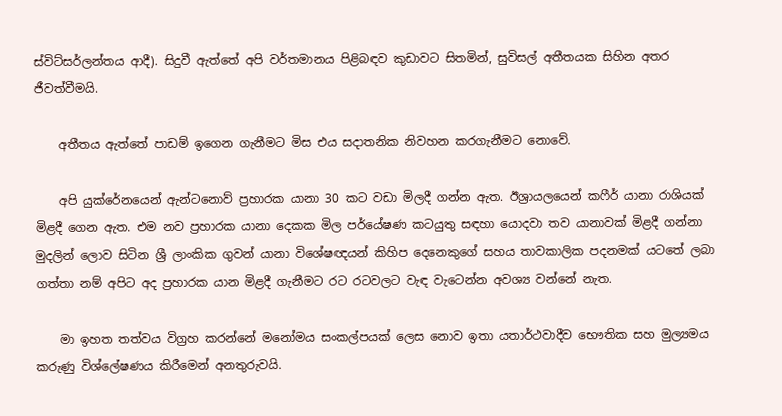ස්විට්සර්ලන්තය ආදී). සිදුවී ඇත්තේ අපි වර්තමානය පිළිබඳව කුඩාවට සිතමින්, සුවිසල් අතීතයක සිහින අතර ජීවත්වීමයි.

    අතීතය ඇත්තේ පාඩම් ඉගෙන ගැනීමට මිස එය සදාතනික නිවහන කරගැනීමට නොවේ.

    අපි යුක්රේනයෙන් ඇන්ටනොව් ප්‍රහාරක යානා 30 කට වඩා මිලදී ගන්න ඇත. ඊශ්‍රායලයෙන් කෆීර් යානා රාශියක් මිළදී ගෙන ඇත. එම නව ප්‍රහාරක යානා දෙකක මිල පර්යේෂණ කටයුතු සඳහා යොදවා තව යානාවක් මිළදී ගන්නා මුදලින් ලොව සිටින ශ්‍රී ලාංකික ගුවන් යානා විශේෂඥයන් කිහිප දෙනෙකුගේ සහය තාවකාලික පදනමක් යටතේ ලබා ගත්තා නම් අපිට අද ප්‍රහාරක යාන මිළදී ගැනීමට රට රටවලට වැඳ වැටෙන්න අවශ්‍ය වන්නේ නැත.

    මා ඉහත තත්වය විග්‍රහ කරන්නේ මනෝමය සංකල්පයක් ලෙස නොව ඉතා යතාර්ථවාදීව භෞතික සහ මුල්‍යමය කරුණු විශ්ලේෂණය කිරීමෙන් අනතුරුවයි.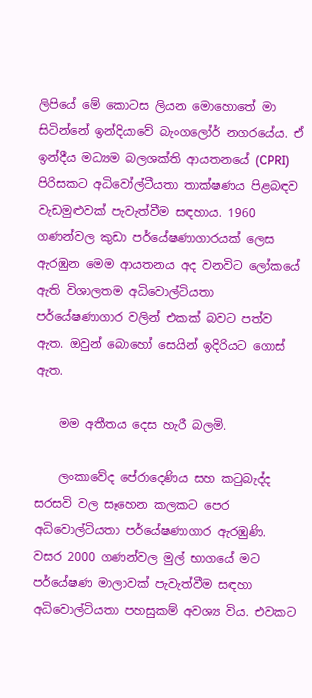ලිපියේ මේ කොටස ලියන මොහොතේ මා සිටින්නේ ඉන්දියාවේ බැංගලෝර් නගරයේය. ඒ ඉන්දීය මධ්‍යම බලශක්ති ආයතනයේ (CPRI) පිරිසකට අධිවෝල්ටීයතා තාක්ෂණය පිළබඳව වැඩමුළුවක් පැවැත්වීම සඳහාය. 1960 ගණන්වල කුඩා පර්යේෂණාගාරයක් ලෙස ඇරඹුන මෙම ආයතනය අද වනවිට ලෝකයේ ඇති විශාලතම අධිවොල්ටියතා පර්යේෂණාගාර වලින් එකක් බවට පත්ව ඇත. ඔවුන් බොහෝ සෙයින් ඉදිරියට ගොස් ඇත.

    මම අතීතය දෙස හැරී බලමි.

    ලංකාවේද පේරාදෙණිය සහ කටුබැද්ද සරසවි වල සෑහෙන කලකට පෙර අධිවොල්ටියතා පර්යේෂණාගාර ඇරඹුණි. වසර 2000 ගණන්වල මුල් භාගයේ මට පර්යේෂණ මාලාවක් පැවැත්වීම සඳහා අධිවොල්ටියතා පහසුකම් අවශ්‍ය විය. එවකට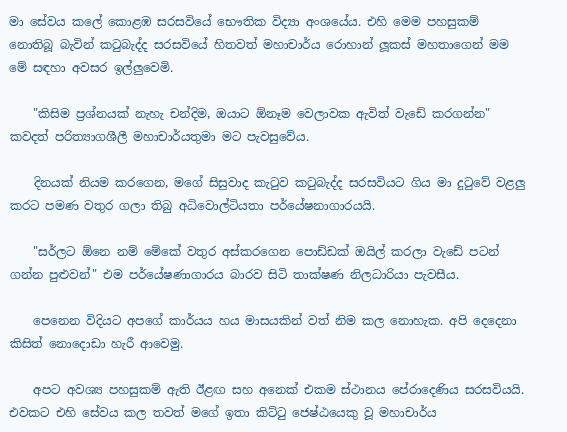මා සේවය කලේ කොළඹ සරසවියේ භෞතික විද්‍යා අංශයේය. එහි මෙම පහසුකම් නොතිබූ බැවින් කටුබැද්ද සරසවියේ හිතවත් මහාචාර්ය රොහාන් ලූකස් මහතාගෙන් මම මේ සඳහා අවසර ඉල්ලුවෙමි.

    "කිසිම ප්‍රශ්නයක් නැහැ චන්දිම, ඔයාට ඕනෑම වෙලාවක ඇවිත් වැඩේ කරගන්න" කවදත් පරිත්‍යාගශීලී මහාචාර්යතුමා මට පැවසුවේය.

    දිනයක් නියම කරගෙන, මගේ සිසුවාද කැටුව කටුබැද්ද සරසවියට ගිය මා දුටුවේ වළලු කරට පමණ වතුර ගලා තිබු අධිවොල්ටියතා පර්යේෂනාගාරයයි.

    "සර්ලට ඕනෙ නම් මේකේ වතුර අස්කරගෙන පොඩ්ඩක් ඔයිල් කරලා වැඩේ පටන් ගන්න පුළුවන්" එම පර්යේෂණාගාරය බාරව සිටි තාක්ෂණ නිලධාරියා පැවසීය.

    පෙනෙන විදියට අපගේ කාර්යය හය මාසයකින් වත් නිම කල නොහැක. අපි දෙදෙනා කිසිත් නොදොඩා හැරී ආවෙමු.

    අපට අවශ්‍ය පහසුකම් ඇති ඊළඟ සහ අනෙක් එකම ස්ථානය පේරාදෙණිය සරසවියයි. එවකට එහි සේවය කල තවත් මගේ ඉතා කිට්ටු ජෙෂ්ඨයෙකු වූ මහාචාර්ය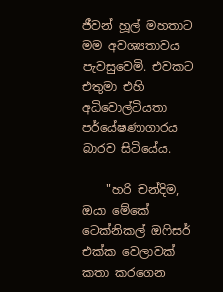ජීවන් හූල් මහතාට මම අවශ්‍යතාවය පැවසුවෙමි. එවකට එතුමා එහි අධිවොල්ටියතා පර්යේෂණාගාරය බාරව සිටියේය.

    "හරි චන්දිම, ඔයා මේකේ ටෙක්නිකල් ඔෆිසර් එක්ක වෙලාවක් කතා කරගෙන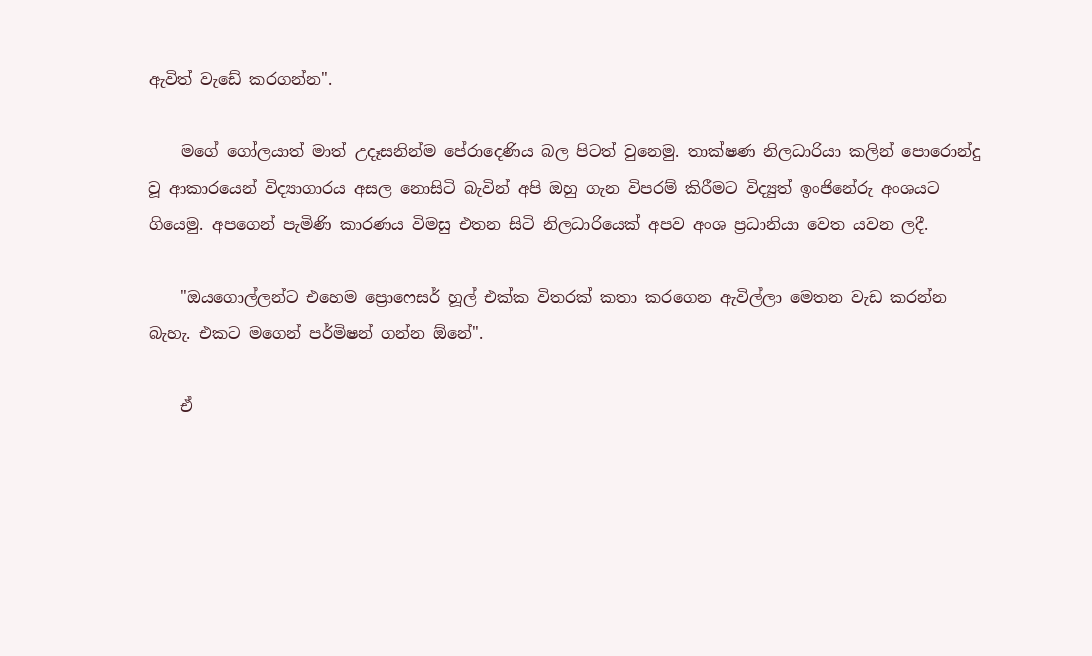ඇවිත් වැඩේ කරගන්න".

    මගේ ගෝලයාත් මාත් උදෑසනින්ම පේරාදෙණිය බල පිටත් වුනෙමු. තාක්ෂණ නිලධාරියා කලින් පොරොන්දු වූ ආකාරයෙන් විද්‍යාගාරය අසල නොසිටි බැවින් අපි ඔහු ගැන විපරම් කිරීමට විද්‍යුත් ඉංජිනේරු අංශයට ගියෙමු. අපගෙන් පැමිණි කාරණය විමසු එතන සිටි නිලධාරියෙක් අපව අංශ ප්‍රධානියා වෙත යවන ලදී.

    "ඔයගොල්ලන්ට එහෙම ප්‍රොෆෙසර් හූල් එක්ක විතරක් කතා කරගෙන ඇවිල්ලා මෙතන වැඩ කරන්න බැහැ. එකට මගෙන් පර්මිෂන් ගන්න ඕනේ".

    ඒ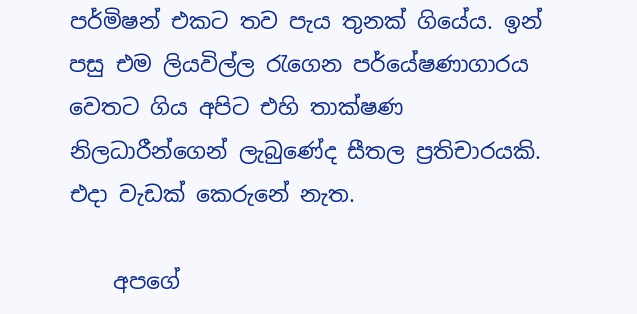පර්මිෂන් එකට තව පැය තුනක් ගියේය. ඉන් පසු එම ලියවිල්ල රැගෙන පර්යේෂණාගාරය වෙතට ගිය අපිට එහි තාක්ෂණ නිලධාරීන්ගෙන් ලැබුණේද සීතල ප්‍රතිචාරයකි. එදා වැඩක් කෙරුනේ නැත.

    අපගේ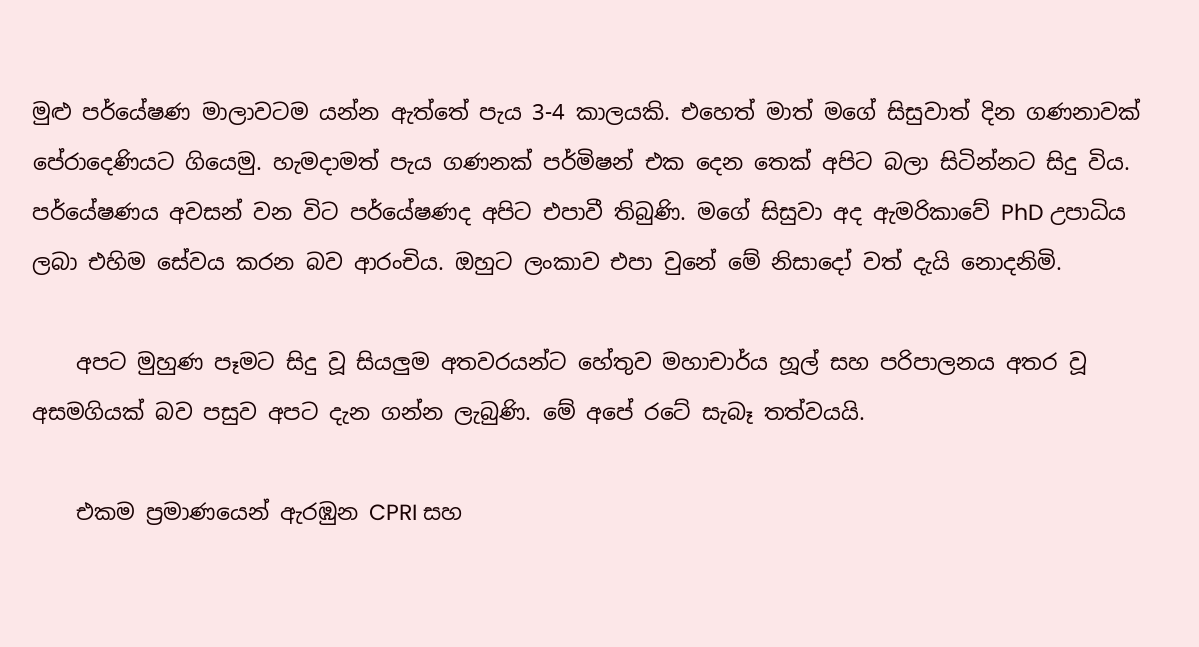මුළු පර්යේෂණ මාලාවටම යන්න ඇත්තේ පැය 3-4 කාලයකි. එහෙත් මාත් මගේ සිසුවාත් දින ගණනාවක් පේරාදෙණියට ගියෙමු. හැමදාමත් පැය ගණනක් පර්මිෂන් එක දෙන තෙක් අපිට බලා සිටින්නට සිදු විය. පර්යේෂණය අවසන් වන විට පර්යේෂණද අපිට එපාවී තිබුණි. මගේ සිසුවා අද ඇමරිකාවේ PhD උපාධිය ලබා එහිම සේවය කරන බව ආරංචිය. ඔහුට ලංකාව එපා වුනේ මේ නිසාදෝ වත් දැයි නොදනිමි.

    අපට මුහුණ පෑමට සිදු වූ සියලුම අතවරයන්ට හේතුව මහාචාර්ය හූල් සහ පරිපාලනය අතර වූ අසමගියක් බව පසුව අපට දැන ගන්න ලැබුණි. මේ අපේ රටේ සැබෑ තත්වයයි.

    එකම ප්‍රමාණයෙන් ඇරඹුන CPRI සහ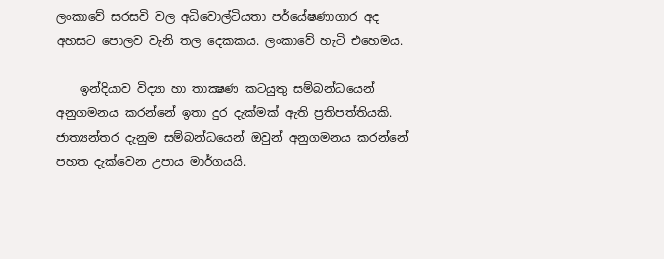ලංකාවේ සරසවි වල අධිවොල්ටියතා පර්යේෂණාගාර අද අහසට පොලව වැනි තල දෙකකය. ලංකාවේ හැටි එහෙමය.

    ඉන්දියාව විද්‍යා හා තාක්‍ෂණ කටයුතු සම්බන්ධයෙන් අනුගමනය කරන්නේ ඉතා දුර දැක්මක් ඇති ප්‍රතිපත්තියකි. ජාත්‍යන්තර දැනුම සම්බන්ධයෙන් ඔවුන් අනුගමනය කරන්නේ පහත දැක්වෙන උපාය මාර්ගයයි.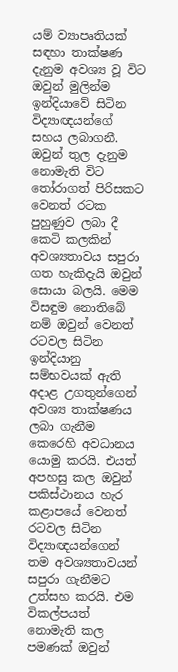යම් ව්‍යාපෘතියක් සඳහා තාක්ෂණ දැනුම අවශ්‍ය වූ විට ඔවුන් මුලින්ම ඉන්දියාවේ සිටින විද්‍යාඥයන්ගේ සහය ලබාගනී. ඔවුන් තුල දැනුම නොමැති විට තෝරාගත් පිරිසකට වෙනත් රටක පුහුණුව ලබා දී කෙටි කලකින් අවශ්‍යතාවය සපුරා ගත හැකිදැයි ඔවුන් සොයා බලයි. මෙම විසඳුම නොතිබේ නම් ඔවුන් වෙනත් රටවල සිටින ඉන්දියානු සම්භවයක් ඇති අදාළ උගතුන්ගෙන් අවශ්‍ය තාක්ෂණය ලබා ගැනීම කෙරෙහි අවධානය යොමු කරයි. එයත් අපහසු කල ඔවුන් පකිස්ථානය හැර කළාපයේ වෙනත් රටවල සිටින විද්‍යාඥයන්ගෙන් තම අවශ්‍යතාවයන් සපුරා ගැනීමට උත්සහ කරයි. එම විකල්පයත් නොමැති කල පමණක් ඔවුන්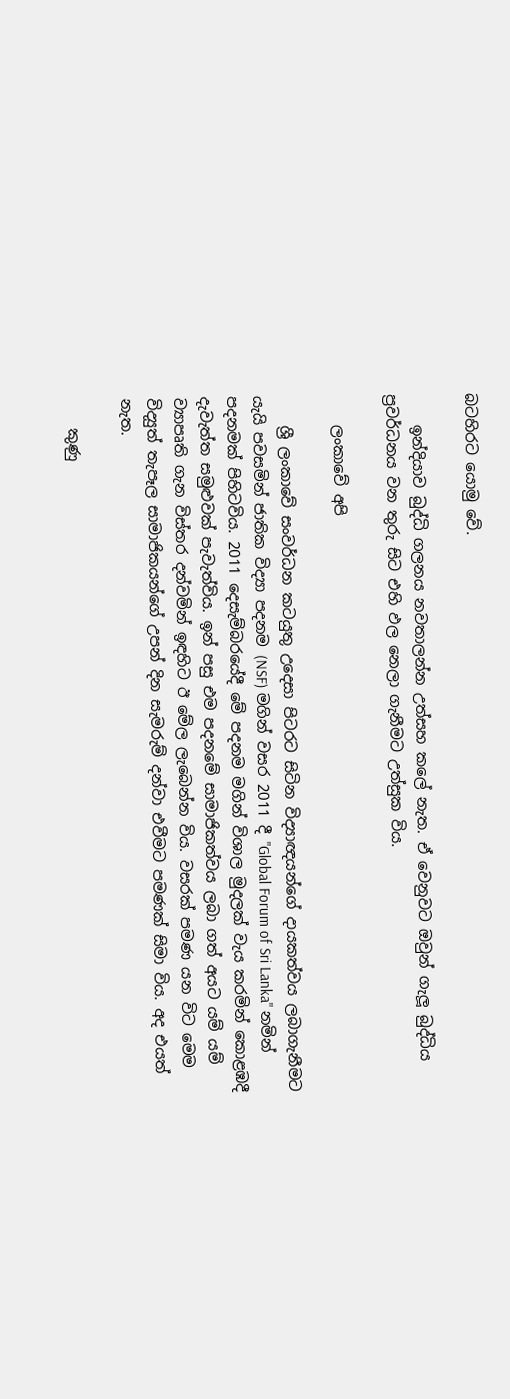බටහිරට යොමු වේ.

    ඉන්දියාව බුද්ධි ගලනය නවතාලන්න උත්සහ කලේ නැත. ඒ වෙනුවට ඔවුන් ගැලූ බුද්ධිය ප්‍රවර්ධනය වන තුරු සිට එහි ඵල නෙලා ගැනීමට උත්සුක විය.

    ලංකාවේ අපි

    ශ්‍රී ලංකාවේ සංවර්ධන කටයුතු උදෙසා පිටරට සිටින විද්‍යාඥයන්ගේ දායකත්වය ලබාගැනීමට යැයි පවසමින් ජාතික විද්‍යා පදනම (NSF) මගින් වසර 2011 දී "Global Forum of Sri Lanka" නමින් පදනමක් පිහිටවිය. 2011 දෙසැම්බරයේදී මේ පදනම මගින් විශාල මුදලක් වැය කරමින් කොළඹදී දැවැත්ත සමුළුවක් පැවැත්විය. ඉන් පසු එම පදනමේ සාමාජිකත්වය ලබා ගත් අයට යම් යම් ව්‍යාපෘති ගැන විස්තර දන්වමින් ඉඳහිට ඊ මේල ලැබෙන්න විය. වසරක් පමණ යන විට මෙම විද්‍යුත් තැපෑල සාමාජිකයන්ගේ උපන් දින සැමරුම් දන්වා එවීමට පමණක් සිමා විය. අද එයත් නැත.

    කුණු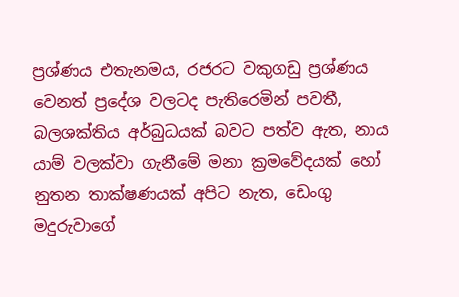ප්‍රශ්ණය එතැනමය, රජරට වකුගඩු ප්‍රශ්ණය වෙනත් ප්‍රදේශ වලටද පැතිරෙමින් පවතී, බලශක්තිය අර්බුධයක් බවට පත්ව ඇත, නාය යාම් වලක්වා ගැනීමේ මනා ක්‍රමවේදයක් හෝ නුතන තාක්ෂණයක් අපිට නැත, ඩෙංගු මදුරුවාගේ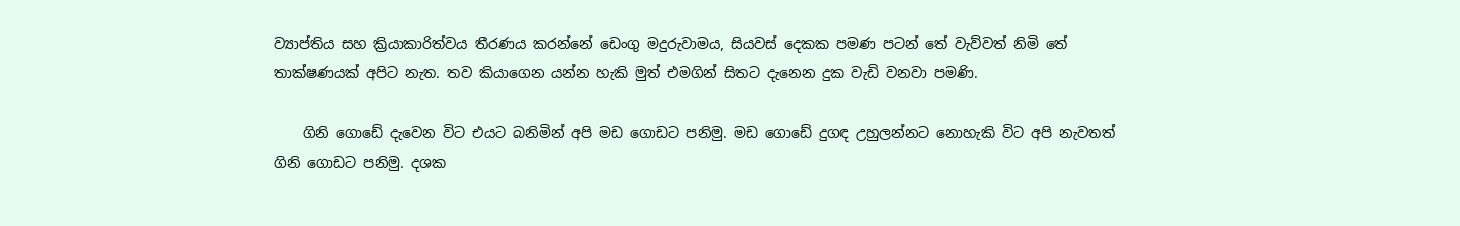ව්‍යාප්තිය සහ ක්‍රියාකාරිත්වය තීරණය කරන්නේ ඩෙංගු මදුරුවාමය, සියවස් දෙකක පමණ පටන් තේ වැව්වත් නිමි තේ තාක්ෂණයක් අපිට නැත. තව කියාගෙන යන්න හැකි මුත් එමගින් සිතට දැනෙන දුක වැඩි වනවා පමණි.

    ගිනි ගොඩේ දැවෙන විට එයට බනිමින් අපි මඩ ගොඩට පනිමු. මඩ ගොඩේ දුගඳ උහුලන්නට නොහැකි විට අපි නැවතත් ගිනි ගොඩට පනිමු. දශක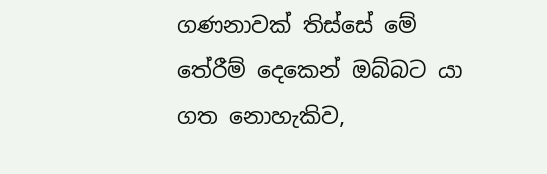ගණනාවක් තිස්සේ මේ තේරීම් දෙකෙන් ඔබ්බට යා ගත නොහැකිව,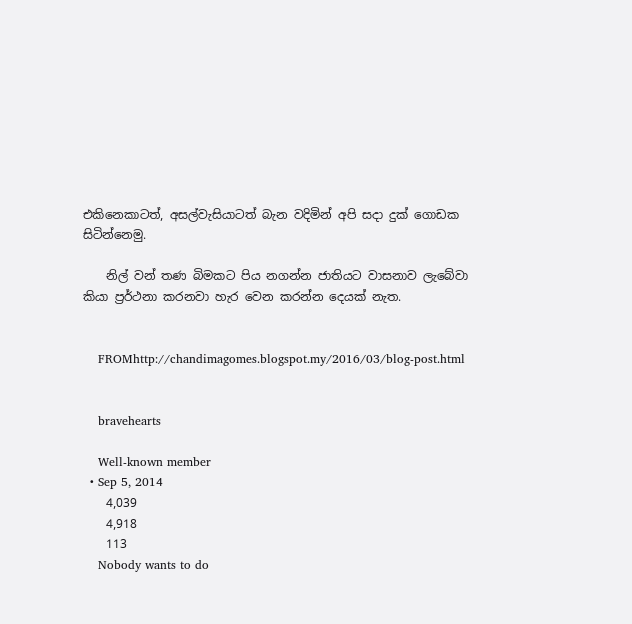එකිනෙකාටත්, අසල්වැසියාටත් බැන වදිමින් අපි සදා දුක් ගොඩක සිටින්නෙමු.

    නිල් වන් තණ බිමකට පිය නගන්න ජාතියට වාසනාව ලැබේවා කියා ප්‍රර්ථනා කරනවා හැර වෙන කරන්න දෙයක් නැත.


    FROMhttp://chandimagomes.blogspot.my/2016/03/blog-post.html


    bravehearts

    Well-known member
  • Sep 5, 2014
    4,039
    4,918
    113
    Nobody wants to do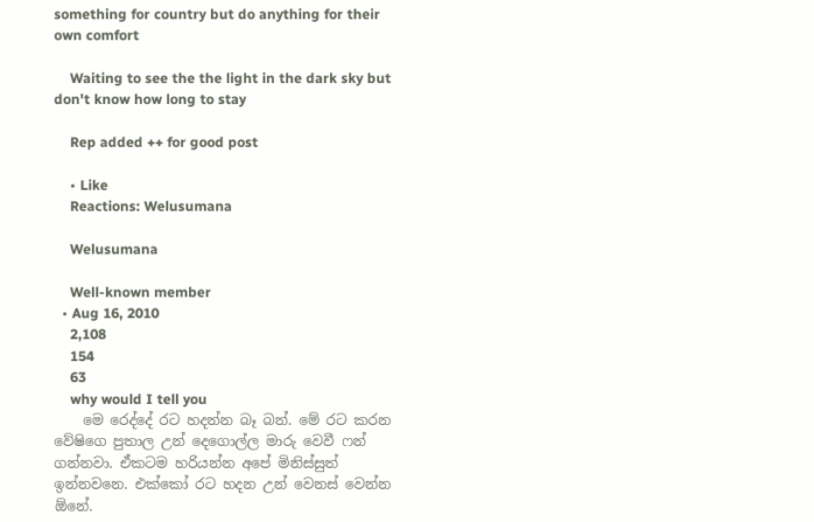something for country but do anything for their own comfort

    Waiting to see the the light in the dark sky but don't know how long to stay

    Rep added ++ for good post

    • Like
    Reactions: Welusumana

    Welusumana

    Well-known member
  • Aug 16, 2010
    2,108
    154
    63
    why would I tell you
    මෙ රෙද්දේ රට හදන්න බෑ බන්. මේ රට කරන වේෂිගෙ පුතාල උන් දෙගොල්ල මාරු වෙවී ෆන් ගන්නවා. ඒකටම හරියන්න අපේ මිනිස්සුත් ඉන්නවනෙ. එක්කෝ රට හදන උන් වෙනස් වෙන්න ඕනේ.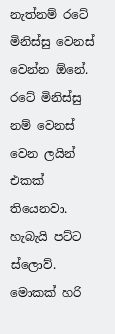නැත්නම් රටේ මිනිස්සු වෙනස් වෙන්න ඕනේ. රටේ මිනිස්සු නම් වෙනස් වෙන ලයින් එකක් තියෙනවා. හැබැයි පට්ට ස්ලොව්. මොකක් හරි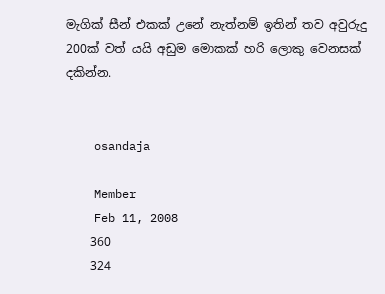මැගික් සීන් එකක් උනේ නැත්නම් ඉතින් තව අවුරුදු 200ක් වත් යයි අඩුම මොකක් හරි ලොකු වෙනසක් දකින්න.


    osandaja

    Member
    Feb 11, 2008
    360
    324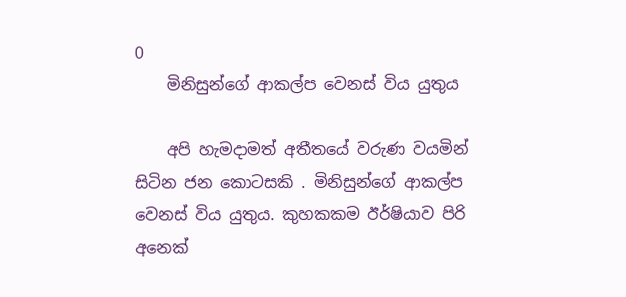0
    මිනිසුන්ගේ ආකල්ප වෙනස් විය යුතුය

    අපි හැමදාමත් අතීතයේ වරුණ වයමින් සිටින ජන කොටසකි . මිනිසුන්ගේ ආකල්ප වෙනස් විය යුතුය. කුහකකම ඊර්ෂියාව පිරි අනෙක්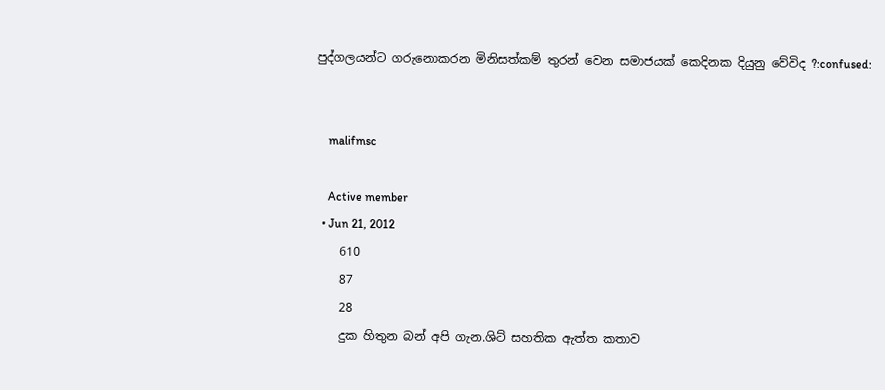පුද්ගලයන්ට ගරුනොකරන මිනිසත්කම් තුරන් වෙන සමාජයක් කෙදිනක දියුනු වේවිද ?:confused:


    malifmsc

    Active member
  • Jun 21, 2012
    610
    87
    28
    දුක හිතුන බන් අපි ගැන.ශිට් සහතික ඇත්ත කතාව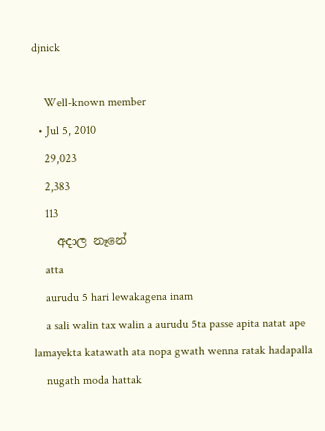djnick

    Well-known member
  • Jul 5, 2010
    29,023
    2,383
    113
    අදාල නෑනේ
    atta
    aurudu 5 hari lewakagena inam
    a sali walin tax walin a aurudu 5ta passe apita natat ape lamayekta katawath ata nopa gwath wenna ratak hadapalla
    nugath moda hattak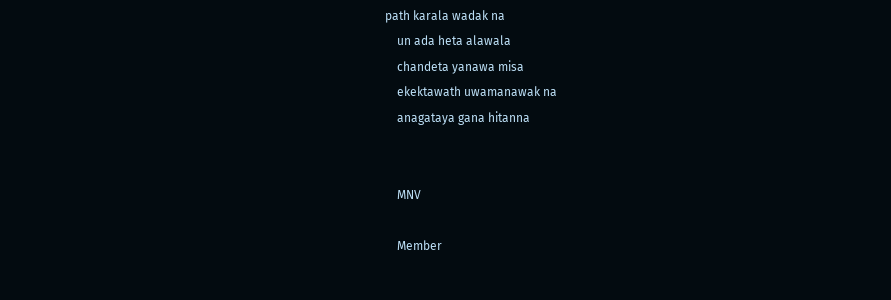path karala wadak na
    un ada heta alawala
    chandeta yanawa misa
    ekektawath uwamanawak na
    anagataya gana hitanna


    MNV

    Member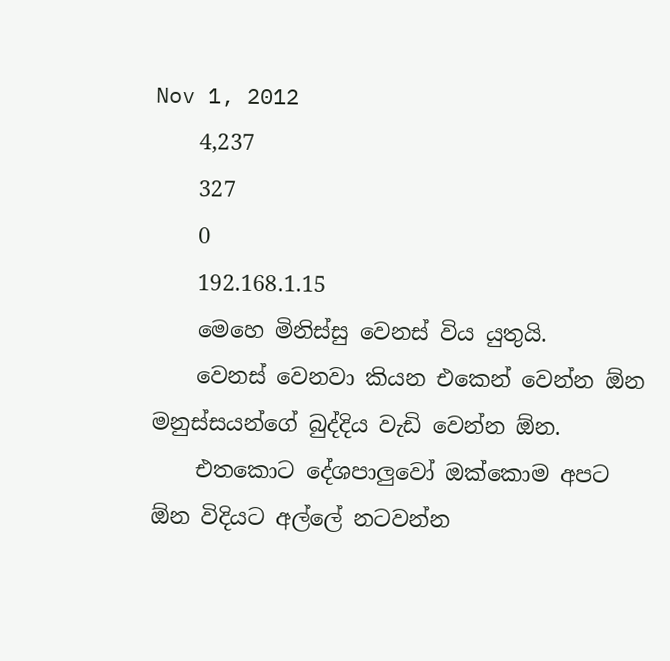Nov 1, 2012
    4,237
    327
    0
    192.168.1.15
    මෙහෙ මිනිස්සු වෙනස් විය යුතුයි.
    වෙනස් වෙනවා කියන එකෙන් වෙන්න ඕන මනුස්සයන්ගේ බුද්දිය වැඩි වෙන්න ඕන.
    එතකොට දේශපාලුවෝ ඔක්කොම අපට ඕන විදියට අල්ලේ නටවන්න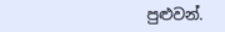පුළුවන්.